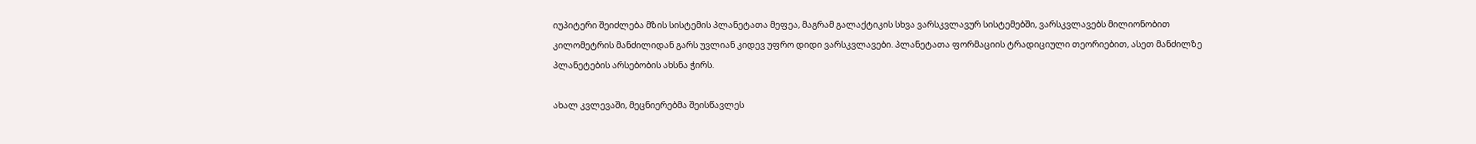იუპიტერი შეიძლება მზის სისტემის პლანეტათა მეფეა, მაგრამ გალაქტიკის სხვა ვარსკვლავურ სისტემებში, ვარსკვლავებს მილიონობით კილომეტრის მანძილიდან გარს უვლიან კიდევ უფრო დიდი ვარსკვლავები. პლანეტათა ფორმაციის ტრადიციული თეორიებით, ასეთ მანძილზე პლანეტების არსებობის ახსნა ჭირს.

ახალ კვლევაში, მეცნიერებმა შეისწავლეს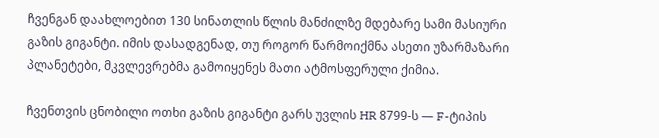ჩვენგან დაახლოებით 130 სინათლის წლის მანძილზე მდებარე სამი მასიური გაზის გიგანტი. იმის დასადგენად, თუ როგორ წარმოიქმნა ასეთი უზარმაზარი პლანეტები, მკვლევრებმა გამოიყენეს მათი ატმოსფერული ქიმია.

ჩვენთვის ცნობილი ოთხი გაზის გიგანტი გარს უვლის HR 8799-ს — F-ტიპის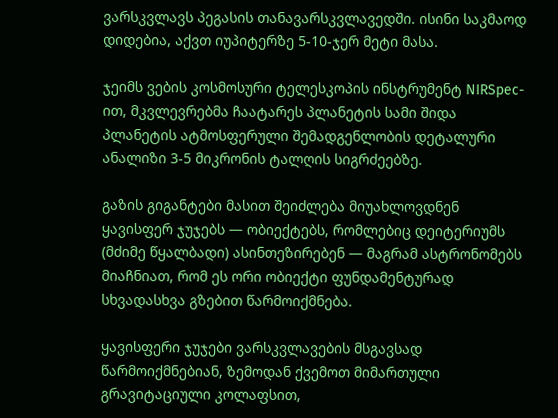ვარსკვლავს პეგასის თანავარსკვლავედში. ისინი საკმაოდ დიდებია, აქვთ იუპიტერზე 5-10-ჯერ მეტი მასა.

ჯეიმს ვების კოსმოსური ტელესკოპის ინსტრუმენტ NIRSpec-ით, მკვლევრებმა ჩაატარეს პლანეტის სამი შიდა პლანეტის ატმოსფერული შემადგენლობის დეტალური ანალიზი 3-5 მიკრონის ტალღის სიგრძეებზე.

გაზის გიგანტები მასით შეიძლება მიუახლოვდნენ ყავისფერ ჯუჯებს — ობიექტებს, რომლებიც დეიტერიუმს (მძიმე წყალბადი) ასინთეზირებენ — მაგრამ ასტრონომებს მიაჩნიათ, რომ ეს ორი ობიექტი ფუნდამენტურად სხვადასხვა გზებით წარმოიქმნება.

ყავისფერი ჯუჯები ვარსკვლავების მსგავსად წარმოიქმნებიან, ზემოდან ქვემოთ მიმართული გრავიტაციული კოლაფსით,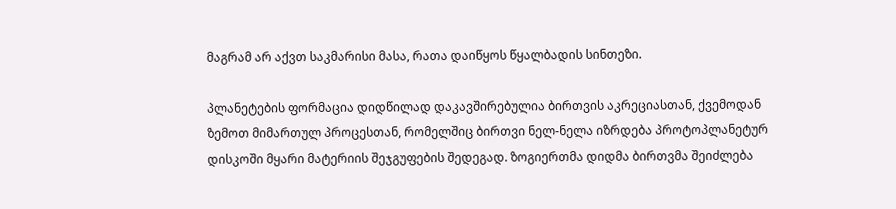მაგრამ არ აქვთ საკმარისი მასა, რათა დაიწყოს წყალბადის სინთეზი.

პლანეტების ფორმაცია დიდწილად დაკავშირებულია ბირთვის აკრეციასთან, ქვემოდან ზემოთ მიმართულ პროცესთან, რომელშიც ბირთვი ნელ-ნელა იზრდება პროტოპლანეტურ დისკოში მყარი მატერიის შეჯგუფების შედეგად. ზოგიერთმა დიდმა ბირთვმა შეიძლება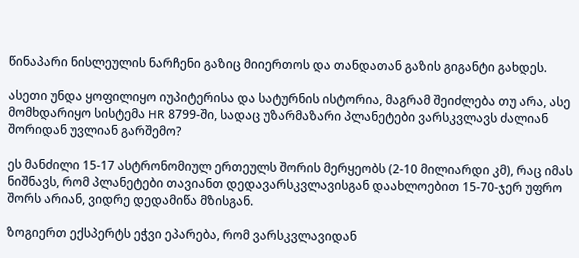წინაპარი ნისლეულის ნარჩენი გაზიც მიიერთოს და თანდათან გაზის გიგანტი გახდეს.

ასეთი უნდა ყოფილიყო იუპიტერისა და სატურნის ისტორია, მაგრამ შეიძლება თუ არა, ასე მომხდარიყო სისტემა HR 8799-ში, სადაც უზარმაზარი პლანეტები ვარსკვლავს ძალიან შორიდან უვლიან გარშემო?

ეს მანძილი 15-17 ასტრონომიულ ერთეულს შორის მერყეობს (2-10 მილიარდი კმ), რაც იმას ნიშნავს, რომ პლანეტები თავიანთ დედავარსკვლავისგან დაახლოებით 15-70-ჯერ უფრო შორს არიან, ვიდრე დედამიწა მზისგან.

ზოგიერთ ექსპერტს ეჭვი ეპარება, რომ ვარსკვლავიდან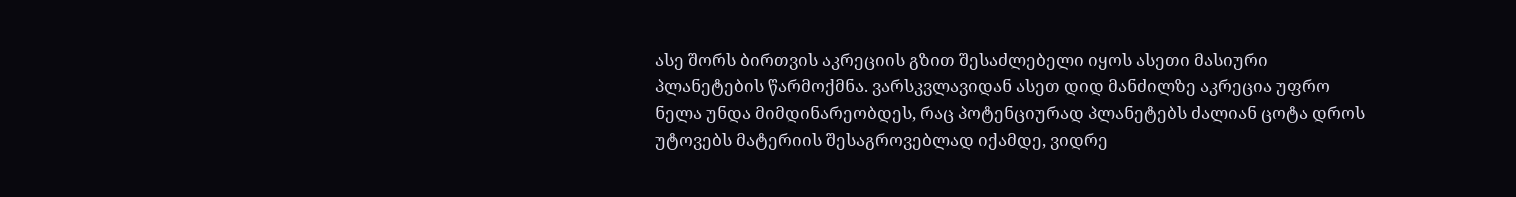ასე შორს ბირთვის აკრეციის გზით შესაძლებელი იყოს ასეთი მასიური პლანეტების წარმოქმნა. ვარსკვლავიდან ასეთ დიდ მანძილზე აკრეცია უფრო ნელა უნდა მიმდინარეობდეს, რაც პოტენციურად პლანეტებს ძალიან ცოტა დროს უტოვებს მატერიის შესაგროვებლად იქამდე, ვიდრე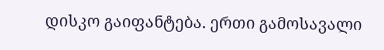დისკო გაიფანტება. ერთი გამოსავალი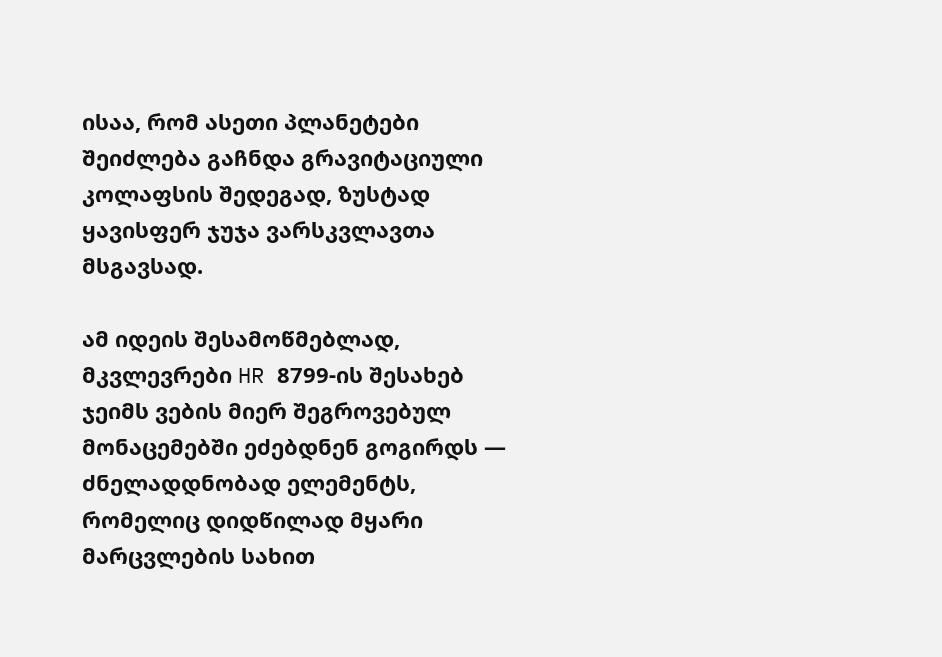ისაა, რომ ასეთი პლანეტები შეიძლება გაჩნდა გრავიტაციული კოლაფსის შედეგად, ზუსტად ყავისფერ ჯუჯა ვარსკვლავთა მსგავსად.

ამ იდეის შესამოწმებლად, მკვლევრები HR 8799-ის შესახებ ჯეიმს ვების მიერ შეგროვებულ მონაცემებში ეძებდნენ გოგირდს — ძნელადდნობად ელემენტს, რომელიც დიდწილად მყარი მარცვლების სახით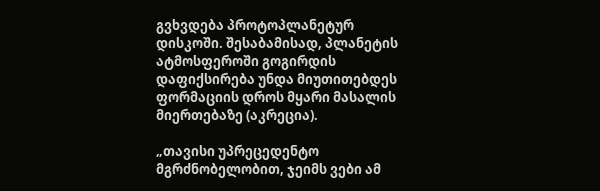გვხვდება პროტოპლანეტურ დისკოში. შესაბამისად, პლანეტის ატმოსფეროში გოგირდის დაფიქსირება უნდა მიუთითებდეს ფორმაციის დროს მყარი მასალის მიერთებაზე (აკრეცია).

„თავისი უპრეცედენტო მგრძნობელობით, ჯეიმს ვები ამ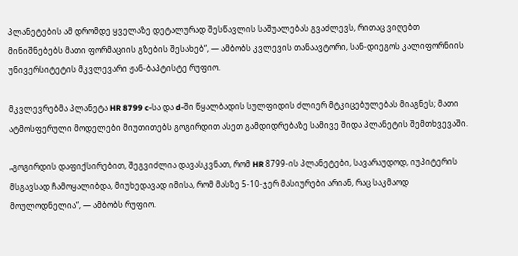პლანეტების ამ დრომდე ყველაზე დეტალურად შესწავლის საშუალებას გვაძლევს, რითაც ვიღებთ მინიშნებებს მათი ფორმაციის გზების შესახებ“, — ამბობს კვლევის თანაავტორი, სან-დიეგოს კალიფორნიის უნივერსიტეტის მკვლევარი ჟან-ბაპტისტე რუფიო.

მკვლევრებმა პლანეტა HR 8799 c-სა და d-ში წყალბადის სულფიდის ძლიერ მტკიცებულებას მიაგნეს; მათი ატმოსფერული მოდელები მიუთითებს გოგირდით ასეთ გამდიდრებაზე სამივე შიდა პლანეტის შემთხვევაში.

„გოგირდის დაფიქსირებით, შეგვიძლია დავასკვნათ, რომ HR 8799-ის პლანეტები, სავარაუდოდ, იუპიტერის მსგავსად ჩამოყალიბდა, მიუხედავად იმისა, რომ მასზე 5-10-ჯერ მასიურები არიან, რაც საკმაოდ მოულოდნელია“, — ამბობს რუფიო.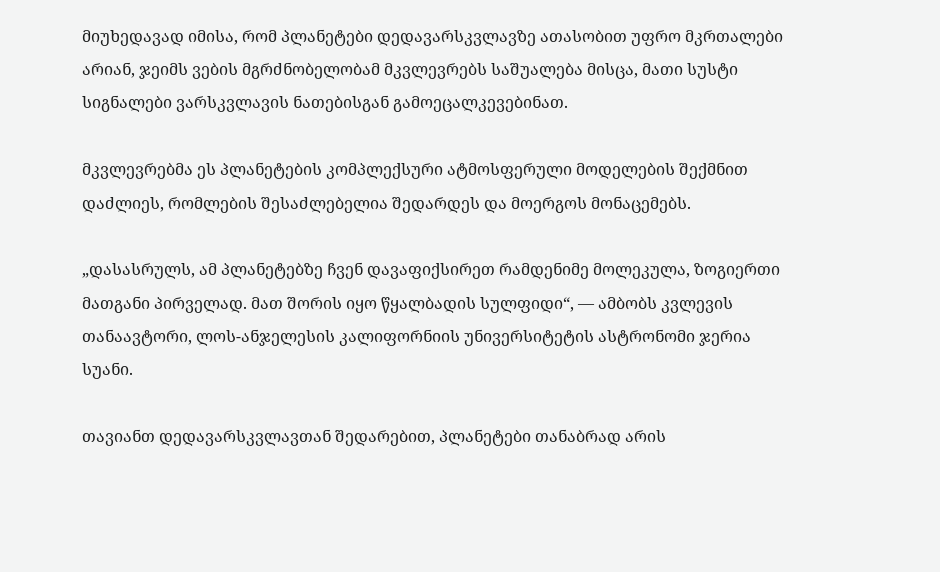მიუხედავად იმისა, რომ პლანეტები დედავარსკვლავზე ათასობით უფრო მკრთალები არიან, ჯეიმს ვების მგრძნობელობამ მკვლევრებს საშუალება მისცა, მათი სუსტი სიგნალები ვარსკვლავის ნათებისგან გამოეცალკევებინათ.

მკვლევრებმა ეს პლანეტების კომპლექსური ატმოსფერული მოდელების შექმნით დაძლიეს, რომლების შესაძლებელია შედარდეს და მოერგოს მონაცემებს.

„დასასრულს, ამ პლანეტებზე ჩვენ დავაფიქსირეთ რამდენიმე მოლეკულა, ზოგიერთი მათგანი პირველად. მათ შორის იყო წყალბადის სულფიდი“, — ამბობს კვლევის თანაავტორი, ლოს-ანჯელესის კალიფორნიის უნივერსიტეტის ასტრონომი ჯერია სუანი.

თავიანთ დედავარსკვლავთან შედარებით, პლანეტები თანაბრად არის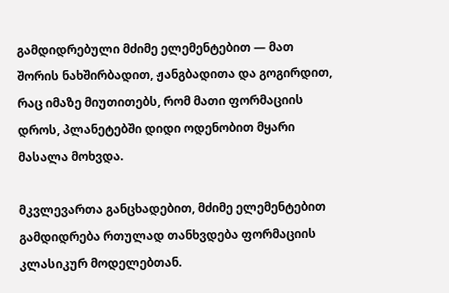გამდიდრებული მძიმე ელემენტებით — მათ შორის ნახშირბადით, ჟანგბადითა და გოგირდით, რაც იმაზე მიუთითებს, რომ მათი ფორმაციის დროს, პლანეტებში დიდი ოდენობით მყარი მასალა მოხვდა.

მკვლევართა განცხადებით, მძიმე ელემენტებით გამდიდრება რთულად თანხვდება ფორმაციის კლასიკურ მოდელებთან.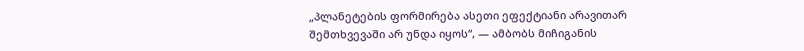„პლანეტების ფორმირება ასეთი ეფექტიანი არავითარ შემთხვევაში არ უნდა იყოს“, — ამბობს მიჩიგანის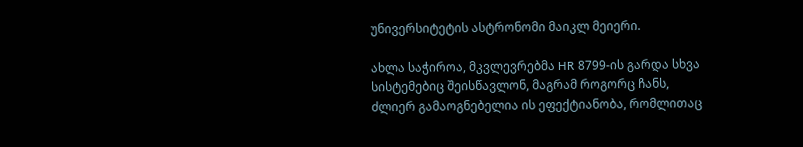უნივერსიტეტის ასტრონომი მაიკლ მეიერი.

ახლა საჭიროა, მკვლევრებმა HR 8799-ის გარდა სხვა სისტემებიც შეისწავლონ, მაგრამ როგორც ჩანს, ძლიერ გამაოგნებელია ის ეფექტიანობა, რომლითაც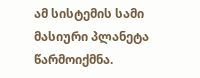ამ სისტემის სამი მასიური პლანეტა წარმოიქმნა.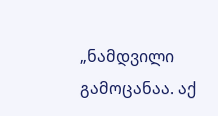„ნამდვილი გამოცანაა. აქ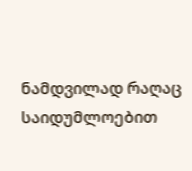ნამდვილად რაღაც საიდუმლოებით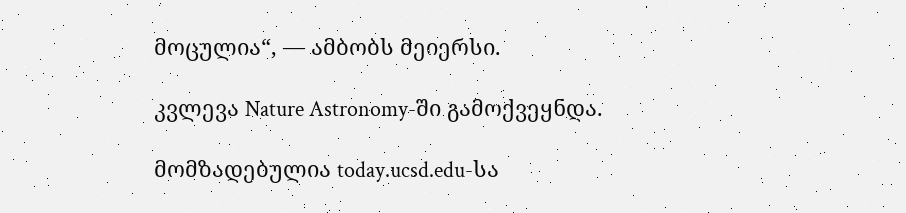მოცულია“, — ამბობს მეიერსი.

კვლევა Nature Astronomy-ში გამოქვეყნდა.

მომზადებულია today.ucsd.edu-სა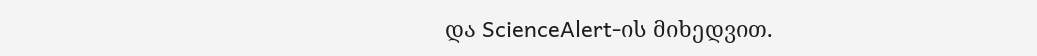და ScienceAlert-ის მიხედვით.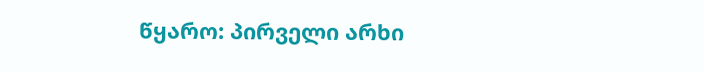წყარო: პირველი არხი